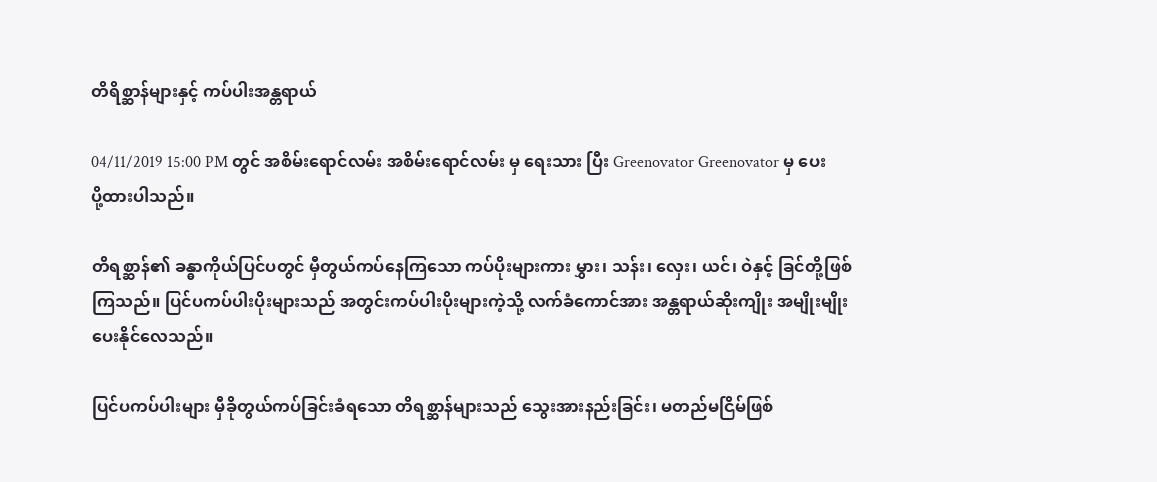တိရိစ္ဆာန်များနှင့် ကပ်ပါးအန္တရာယ်

04/11/2019 15:00 PM တွင် အစိမ်းရောင်လမ်း အစိမ်းရောင်လမ်း မှ ရေးသား ပြီး Greenovator Greenovator မှ ပေးပို့ထားပါသည်။

တိရစ္ဆာန်၏ ခန္ဓာကိုယ်ပြင်ပတွင် မှီတွယ်ကပ်နေကြသော ကပ်ပိုးများကား မွှား၊ သန်း၊ လှေး၊ ယင်၊ ဝဲနှင့် ခြင်တို့ဖြစ်ကြသည်။ ပြင်ပကပ်ပါးပိုးများသည် အတွင်းကပ်ပါးပိုးများကဲ့သို့ လက်ခံကောင်အား အန္တရာယ်ဆိုးကျိုး အမျိုးမျိုးပေးနိုင်လေသည်။

ပြင်ပကပ်ပါးများ မှီခိုတွယ်ကပ်ခြင်းခံရသော တိရစ္ဆာန်များသည် သွေးအားနည်းခြင်း၊ မတည်မငြိမ်ဖြစ်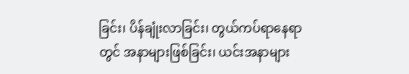ခြင်း၊ ပိန်ချုံးလာခြင်း၊ တွယ်ကပ်ရာနေရာတွင် အနာများဖြစ်ခြင်း၊ ယင်းအနာများ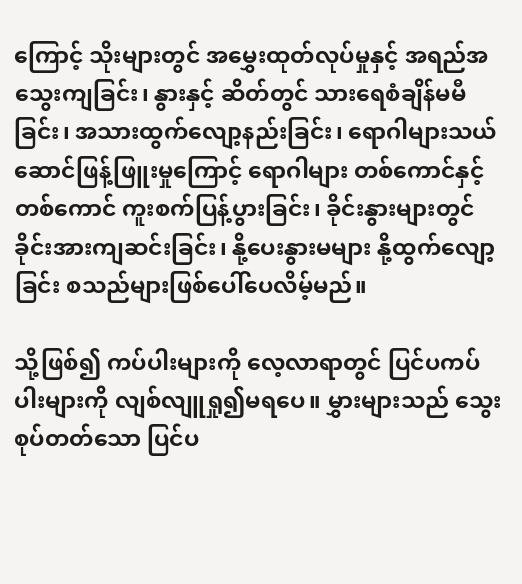ကြောင့် သိုးများတွင် အမွှေးထုတ်လုပ်မှုနှင့် အရည်အသွေးကျခြင်း၊ နွားနှင့် ဆိတ်တွင် သားရေစံချိန်မမီခြင်း၊ အသားထွက်လျော့နည်းခြင်း၊ ရောဂါများသယ်ဆောင်ဖြန့်ဖြူးမှုကြောင့် ရောဂါများ တစ်ကောင်နှင့်တစ်ကောင် ကူးစက်ပြန့်ပွားခြင်း၊ ခိုင်းနွားများတွင် ခိုင်းအားကျဆင်းခြင်း၊ နို့ပေးနွားမများ နို့ထွက်လျော့ခြင်း စသည်များဖြစ်ပေါ်ပေလိမ့်မည်။

သို့ဖြစ်၍ ကပ်ပါးများကို လေ့လာရာတွင် ပြင်ပကပ်ပါးများကို လျစ်လျူရှု၍မရပေ။ မွှားများသည် သွေးစုပ်တတ်သော ပြင်ပ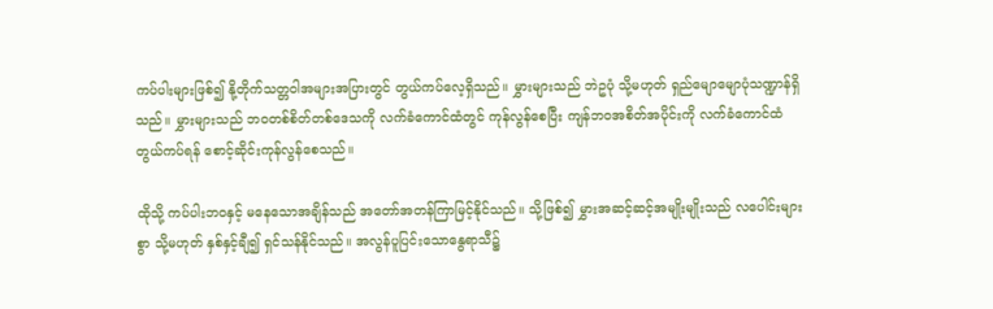ကပ်ပါးများဖြစ်၍ နို့တိုက်သတ္တဝါအများအပြားတွင် တွယ်ကပ်လေ့ရှိသည်။ မွှားများသည် ဘဲဥပုံ သို့မဟုတ် ရှည်မျောမျောပုံသဏ္ဍာန်ရှိသည်။ မွှားများသည် ဘဝတစ်စိတ်တစ်ဒေသကို လက်ခံကောင်ထံတွင် ကုန်လွန်စေပြီး ကျန်ဘဝအစိတ်အပိုင်းကို လက်ခံကောင်ထံ တွယ်ကပ်ရန် စောင့်ဆိုင်းကုန်လွန်စေသည်။

ထိုသို့ ကပ်ပါးဘဝနှင့် မနေသောအချိန်သည် အတော်အတန်ကြာမြင့်နိုင်သည်။ သို့ဖြစ်၍ မွှားအဆင့်ဆင့်အမျိုးမျိုးသည် လပေါင်းများစွာ သို့မဟုတ် နှစ်နှင့်ချီ၍ ရှင်သန်နိုင်သည်။ အလွန်ပူပြင်းသောနွေရာသီ၌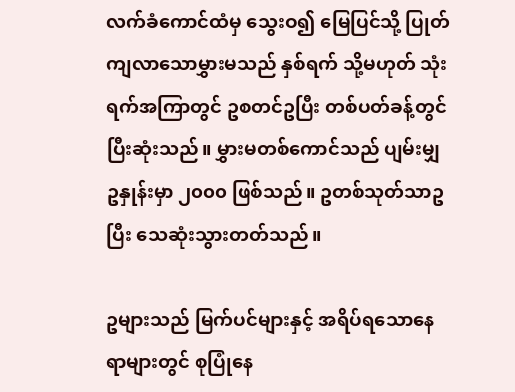လက်ခံကောင်ထံမှ သွေးဝ၍ မြေပြင်သို့ ပြုတ်ကျလာသောမွှားမသည် နှစ်ရက် သို့မဟုတ် သုံးရက်အကြာတွင် ဥစတင်ဥပြီး တစ်ပတ်ခန့်တွင်ပြီးဆုံးသည်။ မွှားမတစ်ကောင်သည် ပျမ်းမျှဥနှုန်းမှာ ၂၀၀၀ ဖြစ်သည်။ ဥတစ်သုတ်သာဥပြီး သေဆုံးသွားတတ်သည်။

ဥများသည် မြက်ပင်များနှင့် အရိပ်ရသောနေရာများတွင် စုပြုံနေ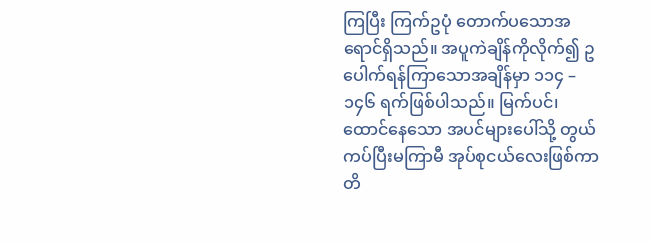ကြပြီး ကြက်ဥပုံ တောက်ပသောအရောင်ရှိသည်။ အပူကဲချိန်ကိုလိုက်၍ ဥပေါက်ရန်ကြာသောအချိန်မှာ ၁၁၄ – ၁၄၆ ရက်ဖြစ်ပါသည်။ မြက်ပင်၊ ထောင်နေသော အပင်များပေါ်သို့ တွယ်ကပ်ပြီးမကြာမီ အုပ်စုငယ်လေးဖြစ်ကာ တိ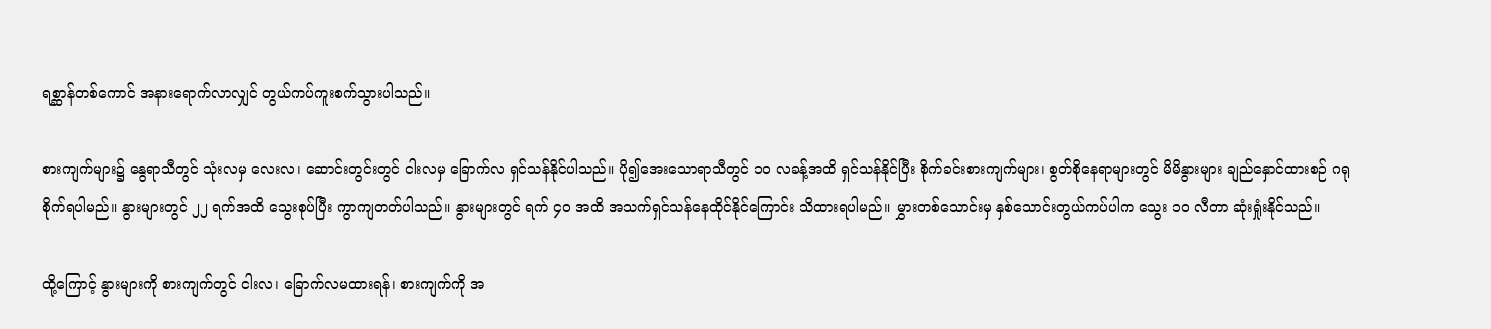ရစ္ဆာန်တစ်ကောင် အနားရောက်လာလျှင် တွယ်ကပ်ကူးစက်သွားပါသည်။

စားကျက်များ၌ နွေရာသီတွင် သုံးလမှ လေးလ၊ ဆောင်းတွင်းတွင် ငါးလမှ ခြောက်လ ရှင်သန်နိုင်ပါသည်။ ပို၍အေးသောရာသီတွင် ၁၀ လခန့်အထိ ရှင်သန်နိုင်ပြီး စိုက်ခင်းစားကျက်များ၊ စွတ်စိုနေရာများတွင် မိမိနွားများ ချည်နှောင်ထားစဉ် ဂရုစိုက်ရပါမည်။ နွားများတွင် ၂၂ ရက်အထိ သွေးစုပ်ပြီး ကွာကျတတ်ပါသည်။ နွားများတွင် ရက် ၄၀ အထိ အသက်ရှင်သန်နေထိုင်နိုင်ကြောင်း သိထားရပါမည်။ မွှားတစ်သောင်းမှ နှစ်သောင်းတွယ်ကပ်ပါက သွေး ၁၀ လီတာ ဆုံးရှုံးနိုင်သည်။

ထို့ကြောင့် နွားများကို စားကျက်တွင် ငါးလ၊ ခြောက်လမထားရန်၊ စားကျက်ကို အ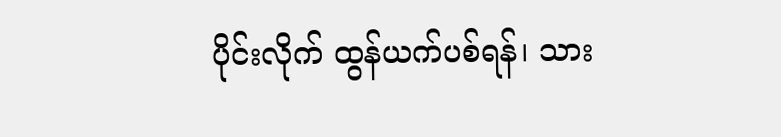ပိုင်းလိုက် ထွန်ယက်ပစ်ရန်၊ သား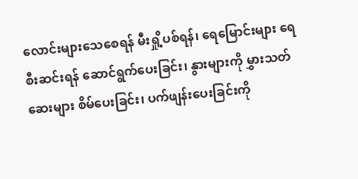လောင်းများသေစေရန် မီးရှို့ပစ်ရန်၊ ရေမြောင်းများ ရေစီးဆင်းရန် ဆောင်ရွက်ပေးခြင်း၊ နွားများကို မွှားသတ်ဆေးများ စိမ်ပေးခြင်း၊ ပက်ဖျန်းပေးခြင်းကို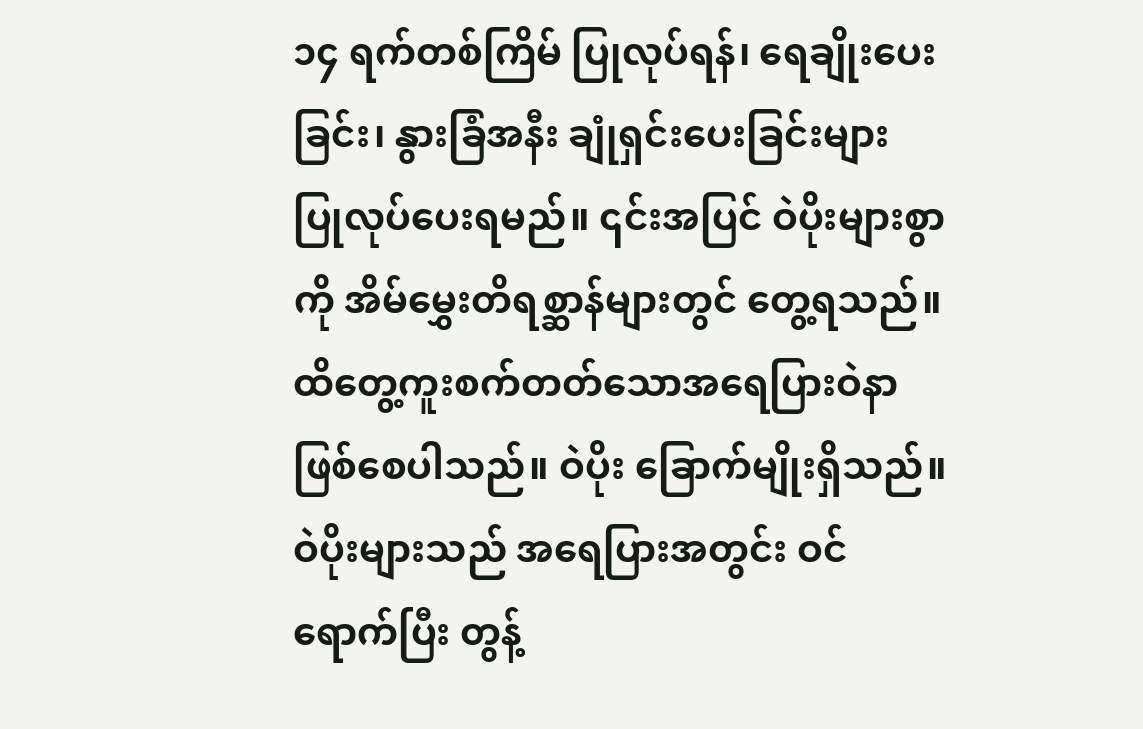၁၄ ရက်တစ်ကြိမ် ပြုလုပ်ရန်၊ ရေချိုးပေးခြင်း၊ နွားခြံအနီး ချုံရှင်းပေးခြင်းများ ပြုလုပ်ပေးရမည်။ ၎င်းအပြင် ဝဲပိုးများစွာကို အိမ်မွှေးတိရစ္ဆာန်များတွင် တွေ့ရသည်။ ထိတွေ့ကူးစက်တတ်သောအရေပြားဝဲနာဖြစ်စေပါသည်။ ဝဲပိုး ခြောက်မျိုးရှိသည်။ ဝဲပိုးများသည် အရေပြားအတွင်း ဝင်ရောက်ပြီး တွန့်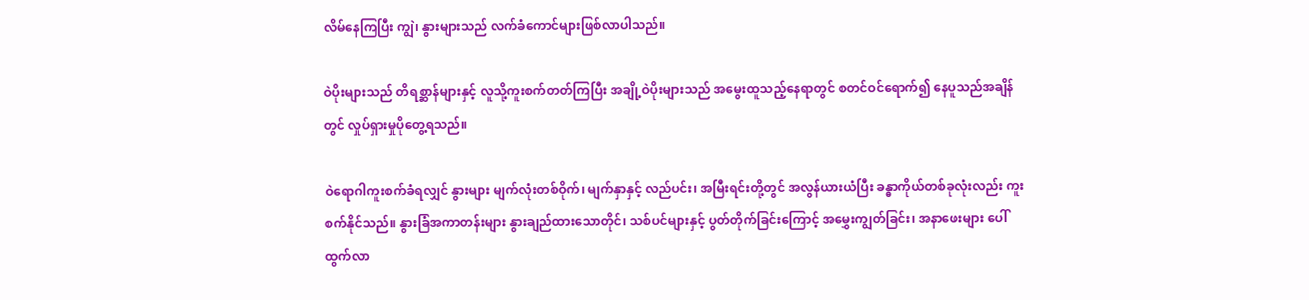လိမ်နေကြပြီး ကျွဲ၊ နွားများသည် လက်ခံကောင်များဖြစ်လာပါသည်။

ဝဲပိုးများသည် တိရစ္ဆာန်များနှင့် လူသို့ကူးစက်တတ်ကြပြီး အချို့ဝဲပိုးများသည် အမွေးထူသည့်နေရာတွင် စတင်ဝင်ရောက်၍ နေပူသည်အချိန်တွင် လှုပ်ရှားမှုပိုတွေ့ရသည်။

ဝဲရောဂါကူးစက်ခံရလျှင် နွားများ မျက်လုံးတစ်ဝိုက်၊ မျက်နှာနှင့် လည်ပင်း၊ အမြီးရင်းတို့တွင် အလွန်ယားယံပြီး ခန္ဓာကိုယ်တစ်ခုလုံးလည်း ကူးစက်နိုင်သည်။ နွားခြံအကာတန်းများ နွားချည်ထားသောတိုင်၊ သစ်ပင်များနှင့် ပွတ်တိုက်ခြင်းကြောင့် အမွှေးကျွတ်ခြင်း၊ အနာဖေးများ ပေါ်ထွက်လာ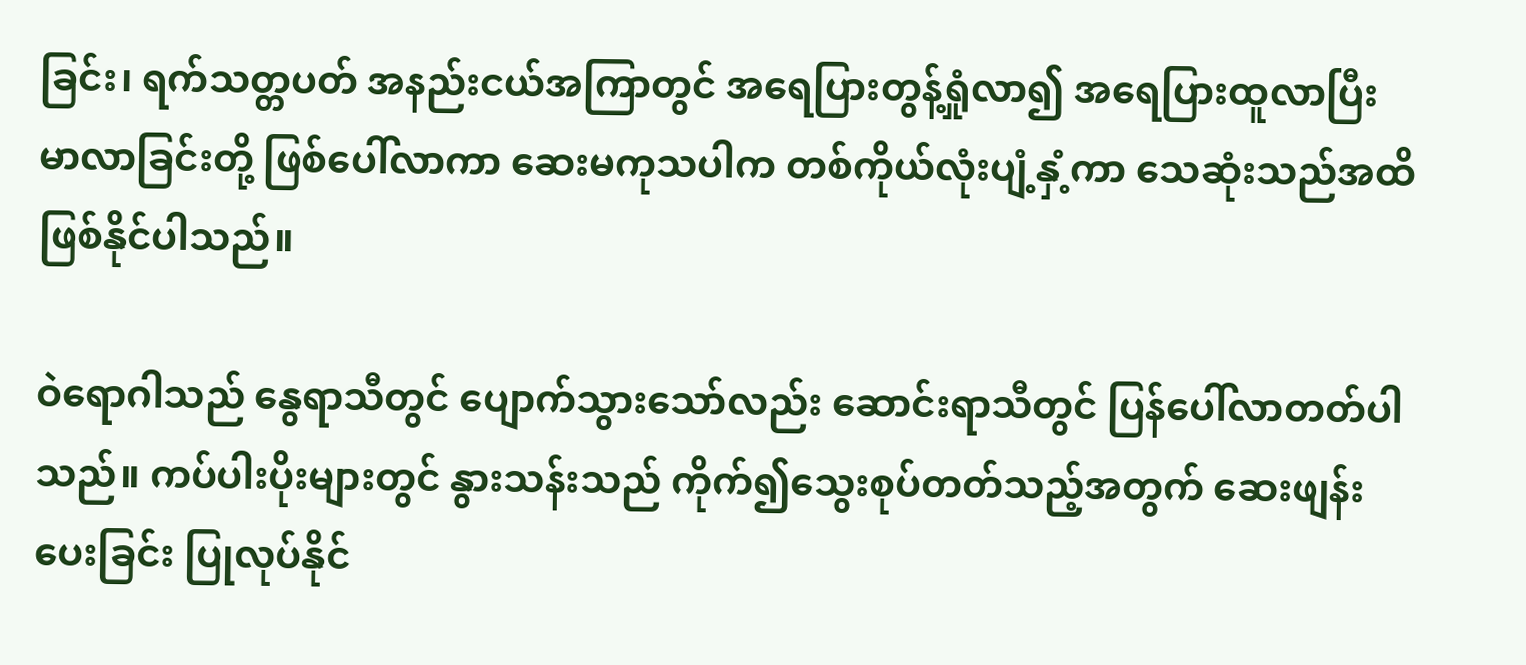ခြင်း၊ ရက်သတ္တပတ် အနည်းငယ်အကြာတွင် အရေပြားတွန့်ရှုံလာ၍ အရေပြားထူလာပြီး မာလာခြင်းတို့ ဖြစ်ပေါ်လာကာ ဆေးမကုသပါက တစ်ကိုယ်လုံးပျံ့နှံ့ကာ သေဆုံးသည်အထိ ဖြစ်နိုင်ပါသည်။

ဝဲရောဂါသည် နွေရာသီတွင် ပျောက်သွားသော်လည်း ဆောင်းရာသီတွင် ပြန်ပေါ်လာတတ်ပါသည်။ ကပ်ပါးပိုးများတွင် နွားသန်းသည် ကိုက်၍သွေးစုပ်တတ်သည့်အတွက် ဆေးဖျန်းပေးခြင်း ပြုလုပ်နိုင်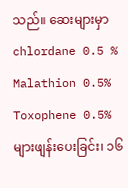သည်။ ဆေးများမှာ chlordane 0.5 % Malathion 0.5% Toxophene 0.5% များဖျန်းပေးခြင်း၊ ၁၆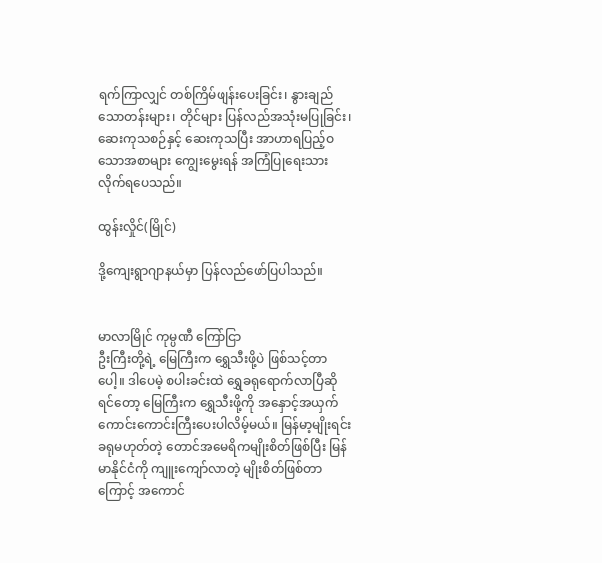ရက်ကြာလျှင် တစ်ကြိမ်ဖျန်းပေးခြင်း၊ နွားချည်သောတန်းများ၊ တိုင်များ ပြန်လည်အသုံးမပြုခြင်း၊ ဆေးကုသစဉ်နှင့် ဆေးကုသပြီး အာဟာရပြည့်ဝသောအစာများ ကျွေးမွေးရန် အကြံပြုရေးသားလိုက်ရပေသည်။

ထွန်းလှိုင်(မြိုင်)

ဒို့ကျေးရွာဂျာနယ်မှာ ပြန်လည်ဖော်ပြပါသည်။


မာလာမြိုင် ကုမ္ပဏီ ကြော်ငြာ
ဦးကြီးတို့ရဲ့ မြေကြီးက ရွှေသီးဖို့ပဲ ဖြစ်သင့်တာပေါ့။ ဒါပေမဲ့ စပါးခင်းထဲ ရွှေခရုရောက်လာပြီဆိုရင်တော့ မြေကြီးက ရွှေသီးဖို့ကို အနှောင့်အယှက် ကောင်းကောင်းကြီးပေးပါလိမ့်မယ်။ မြန်မာ့မျိုးရင်းခရုမဟုတ်တဲ့ တောင်အမေရိကမျိုးစိတ်ဖြစ်ပြီး မြန်မာနိုင်ငံကို ကျူးကျော်လာတဲ့ မျိုးစိတ်ဖြစ်တာကြောင့် အကောင်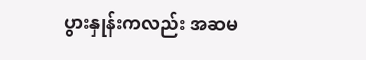ပွားနှုန်းကလည်း အဆမ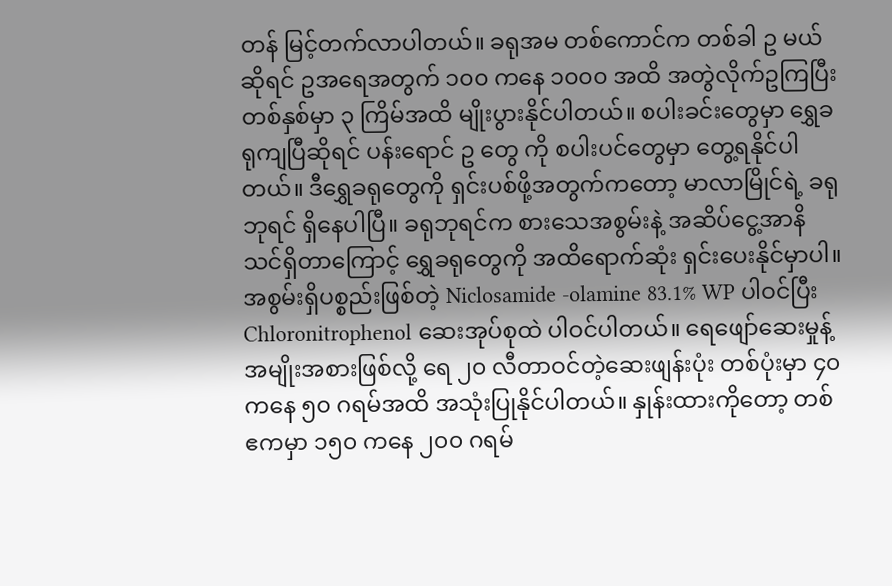တန် မြင့်တက်လာပါတယ်။ ခရုအမ တစ်ကောင်က တစ်ခါ ဥ မယ်ဆိုရင် ဥအရေအတွက် ၁၀၀ ကနေ ၁၀၀၀ အထိ အတွဲလိုက်ဥကြပြီး တစ်နှစ်မှာ ၃ ကြိမ်အထိ မျိုးပွားနိုင်ပါတယ်။ စပါးခင်းတွေမှာ ရွှေခရုကျပြီဆိုရင် ပန်းရောင် ဥ တွေ ကို စပါးပင်တွေမှာ တွေ့ရနိုင်ပါတယ်။ ဒီရွှေခရုတွေကို ရှင်းပစ်ဖို့အတွက်ကတော့ မာလာမြိုင်ရဲ့ ခရုဘုရင် ရှိနေပါပြီ။ ခရုဘုရင်က စားသေအစွမ်းနဲ့ အဆိပ်ငွေ့အာနိသင်ရှိတာကြောင့် ရွှေခရုတွေကို အထိရောက်ဆုံး ရှင်းပေးနိုင်မှာပါ။ အစွမ်းရှိပစ္စည်းဖြစ်တဲ့ Niclosamide -olamine 83.1% WP ပါဝင်ပြီး Chloronitrophenol ဆေးအုပ်စုထဲ ပါဝင်ပါတယ်။ ရေဖျော်ဆေးမှုန့်အမျိုးအစားဖြစ်လို့ ရေ ၂၀ လီတာဝင်တဲ့ဆေးဖျန်းပုံး တစ်ပုံးမှာ ၄၀ ကနေ ၅၀ ဂရမ်အထိ အသုံးပြုနိုင်ပါတယ်။ နှုန်းထားကိုတော့ တစ်ဧကမှာ ၁၅၀ ကနေ ၂၀၀ ဂရမ်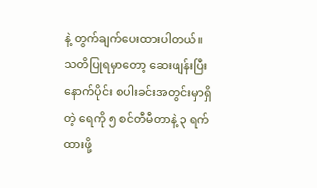နဲ့ တွက်ချက်ပေးထားပါတယ်။ သတိပြုရမှာတော့ ဆေးဖျန်းပြီးနောက်ပိုင်း စပါးခင်းအတွင်းမှာရှိတဲ့ ရေကို ၅ စင်တီမီတာနဲ့ ၃ ရက်ထားဖို့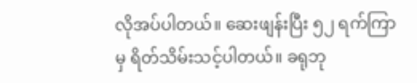လိုအပ်ပါတယ်။ ဆေးဖျန်းပြီး ၅၂ ရက်ကြာမှ ရိတ်သိမ်းသင့်ပါတယ်။ ခရုဘု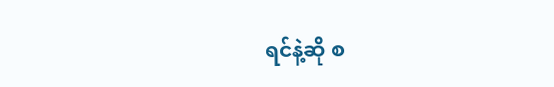ရင်နဲ့ဆို စ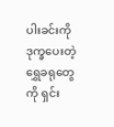ပါးခင်းကို ဒုက္ခပေးတဲ့ ရွှေခရုတွေကို ရှင်း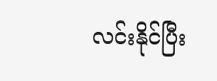လင်းနိုင်ပြီး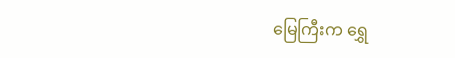မြေကြီးက ရွှေ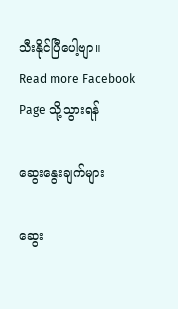သီးနိုင်ပြီပေါ့ဗျာ။
Read more Facebook Page သို့သွားရန်

ဆွေးနွေးချက်များ

ဆွေး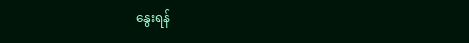နွေးရန်